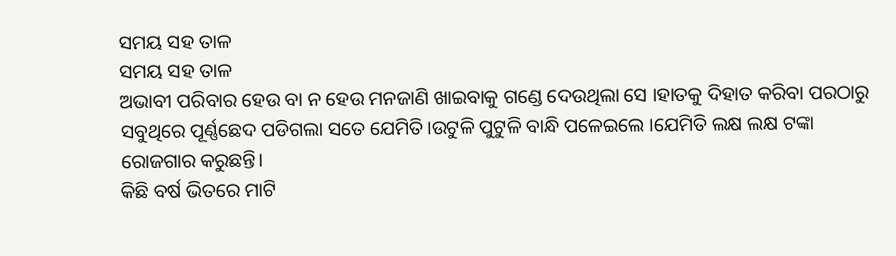ସମୟ ସହ ତାଳ
ସମୟ ସହ ତାଳ
ଅଭାବୀ ପରିବାର ହେଉ ବା ନ ହେଉ ମନଜାଣି ଖାଇବାକୁ ଗଣ୍ଡେ ଦେଉଥିଲା ସେ ।ହାତକୁ ଦିହାତ କରିବା ପରଠାରୁ ସବୁଥିରେ ପୂର୍ଣ୍ଣଛେଦ ପଡିଗଲା ସତେ ଯେମିତି।ଉଟୁଳି ପୁଟୁଳି ବାନ୍ଧି ପଳେଇଲେ ।ଯେମିତି ଲକ୍ଷ ଲକ୍ଷ ଟଙ୍କା ରୋଜଗାର କରୁଛନ୍ତି।
କିଛି ବର୍ଷ ଭିତରେ ମାଟି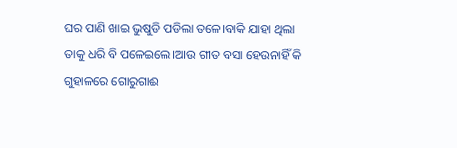ଘର ପାଣି ଖାଇ ଭୁଷୁଡି ପଡିଲା ତଳେ।ବାକି ଯାହା ଥିଲା ତାକୁ ଧରି ବି ପଳେଇଲେ।ଆଉ ଗୀତ ବସା ହେଉନାହିଁ କି ଗୁହାଳରେ ଗୋରୁଗାଈ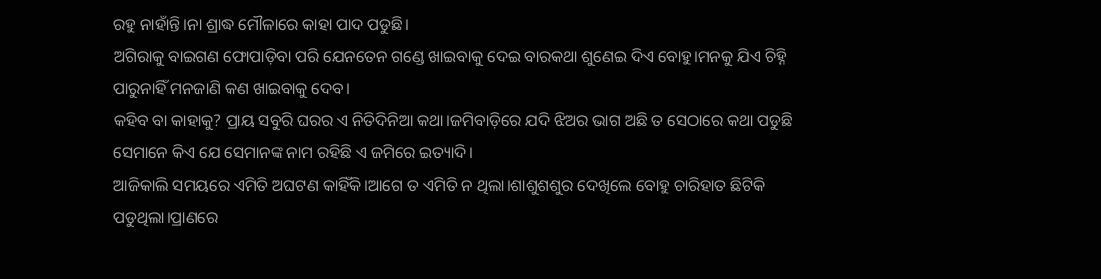ରହୁ ନାହାଁନ୍ତି।ନା ଶ୍ରାଦ୍ଧ ମୌଳାରେ କାହା ପାଦ ପଡୁଛି।
ଅଗିରାକୁ ବାଇଗଣ ଫୋପାଡ଼ିବା ପରି ଯେନତେନ ଗଣ୍ଡେ ଖାଇବାକୁ ଦେଇ ବାରକଥା ଶୁଣେଇ ଦିଏ ବୋହୁ।ମନକୁ ଯିଏ ଚିହ୍ନି ପାରୁନାହିଁ ମନଜାଣି କଣ ଖାଇବାକୁ ଦେବ।
କହିବ ବା କାହାକୁ? ପ୍ରାୟ ସବୁରି ଘରର ଏ ନିତିଦିନିଆ କଥା।ଜମିବାଡ଼ିରେ ଯଦି ଝିଅର ଭାଗ ଅଛି ତ ସେଠାରେ କଥା ପଡୁଛି ସେମାନେ କିଏ ଯେ ସେମାନଙ୍କ ନାମ ରହିଛି ଏ ଜମିରେ ଇତ୍ୟାଦି।
ଆଜିକାଲି ସମୟରେ ଏମିତି ଅଘଟଣ କାହିଁକି।ଆଗେ ତ ଏମିତି ନ ଥିଲା।ଶାଶୁଶଶୁର ଦେଖିଲେ ବୋହୁ ଚାରିହାତ ଛିଟିକି ପଡୁଥିଲା।ପ୍ରାଣରେ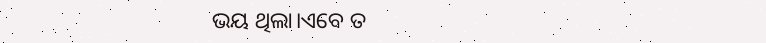ଭୟ ଥିଲା।ଏବେ ତ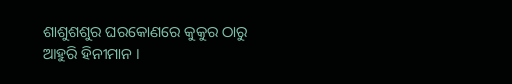ଶାଶୁଶଶୁର ଘରକୋଣରେ କୁକୁର ଠାରୁ ଆହୁରି ହିନୀମାନ ।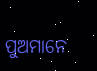ପୁଅମାନେ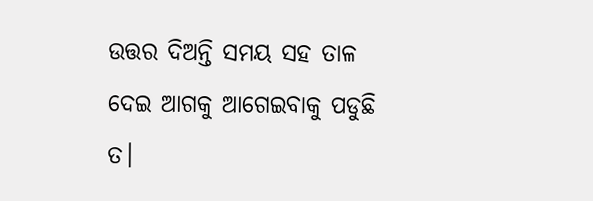ଉତ୍ତର ଦିଅନ୍ତି ସମୟ ସହ ତାଳ ଦେଇ ଆଗକୁ ଆଗେଇବାକୁ ପଡୁଛି ତ।